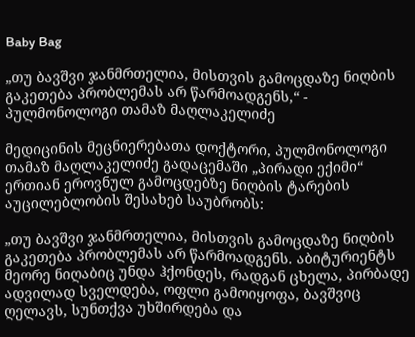Baby Bag

„თუ ბავშვი ჯანმრთელია, მისთვის გამოცდაზე ნიღბის გაკეთება პრობლემას არ წარმოადგენს,“ - პულმონოლოგი თამაზ მაღლაკელიძე

მედიცინის მეცნიერებათა დოქტორი, პულმონოლოგი თამაზ მაღლაკელიძე გადაცემაში „პირადი ექიმი“ ერთიან ეროვნულ გამოცდებზე ნიღბის ტარების აუცილებლობის შესახებ საუბრობს:

„თუ ბავშვი ჯანმრთელია, მისთვის გამოცდაზე ნიღბის გაკეთება პრობლემას არ წარმოადგენს. აბიტურიენტს მეორე ნიღაბიც უნდა ჰქონდეს, რადგან ცხელა, პირბადე ადვილად სველდება, ოფლი გამოიყოფა, ბავშვიც ღელავს, სუნთქვა უხშირდება და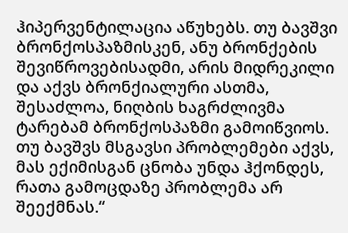ჰიპერვენტილაცია აწუხებს. თუ ბავშვი ბრონქოსპაზმისკენ, ანუ ბრონქების შევიწროვებისადმი, არის მიდრეკილი და აქვს ბრონქიალური ასთმა, შესაძლოა, ნიღბის ხაგრძლივმა ტარებამ ბრონქოსპაზმი გამოიწვიოს. თუ ბავშვს მსგავსი პრობლემები აქვს, მას ექიმისგან ცნობა უნდა ჰქონდეს, რათა გამოცდაზე პრობლემა არ შეექმნას.“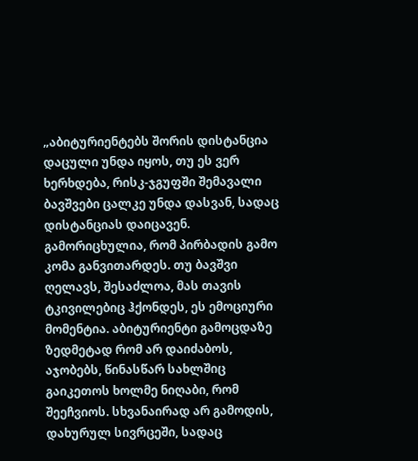„აბიტურიენტებს შორის დისტანცია დაცული უნდა იყოს, თუ ეს ვერ ხერხდება, რისკ-ჯგუფში შემავალი ბავშვები ცალკე უნდა დასვან, სადაც დისტანციას დაიცავენ. გამორიცხულია, რომ პირბადის გამო კომა განვითარდეს. თუ ბავშვი ღელავს, შესაძლოა, მას თავის ტკივილებიც ჰქონდეს, ეს ემოციური მომენტია. აბიტურიენტი გამოცდაზე ზედმეტად რომ არ დაიძაბოს, აჯობებს, წინასწარ სახლშიც გაიკეთოს ხოლმე ნიღაბი, რომ შეეჩვიოს. სხვანაირად არ გამოდის, დახურულ სივრცეში, სადაც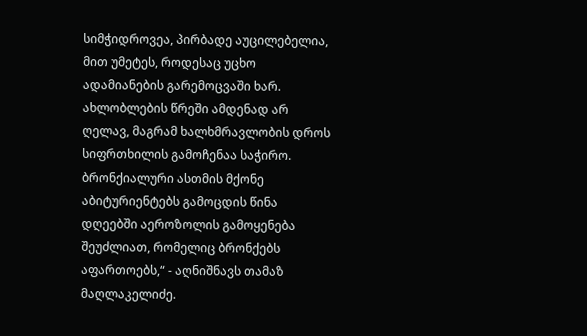სიმჭიდროვეა, პირბადე აუცილებელია, მით უმეტეს, როდესაც უცხო ადამიანების გარემოცვაში ხარ. ახლობლების წრეში ამდენად არ ღელავ, მაგრამ ხალხმრავლობის დროს სიფრთხილის გამოჩენაა საჭირო. ბრონქიალური ასთმის მქონე აბიტურიენტებს გამოცდის წინა დღეებში აეროზოლის გამოყენება შეუძლიათ, რომელიც ბრონქებს აფართოებს,“ - აღნიშნავს თამაზ მაღლაკელიძე.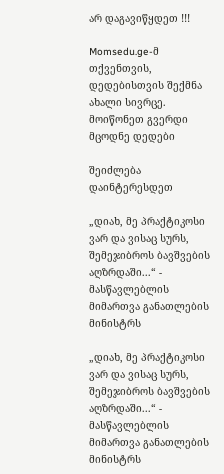არ დაგავიწყდეთ !!!

Momsedu.ge-მ თქვენთვის, დედებისთვის შექმნა ახალი სივრცე. მოიწონეთ გვერდი მცოდნე დედები

შეიძლება დაინტერესდეთ

„დიახ, მე პრაქტიკოსი ვარ და ვისაც სურს, შემეჯიბროს ბავშვების აღზრდაში...“ - მასწავლებლის მიმართვა განათლების მინისტრს

„დიახ, მე პრაქტიკოსი ვარ და ვისაც სურს, შემეჯიბროს ბავშვების აღზრდაში...“ - მასწავლებლის მიმართვა განათლების მინისტრს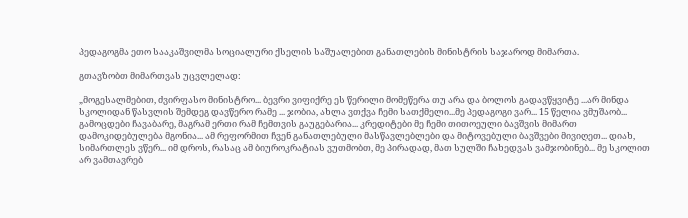პედაგოგმა ეთო სააკაშვილმა სოციალური ქსელის საშუალებით განათლების მინისტრის საჯაროდ მიმართა.

გთავზობთ მიმართვას უცვლელად:

„მოგესალმებით, ძვირფასო მინისტრო... ბევრი ვიფიქრე ეს წერილი მომეწერა თუ არა და ბოლოს გადავწყვიტე ...არ მინდა სკოლიდან წასვლის შემდეგ დავწერო რამე ... ჯობია, ახლა ვთქვა ჩემი სათქმელი...მე პედაგოგი ვარ... 15 წელია ვმუშაობ... გამოცდები ჩავაბარე, მაგრამ ერთი რამ ჩემთვის გაუგებარია... კრედიტები მე ჩემი თითოეული ბავშვის მიმართ დამოკიდებულება მგონია... ამ რეფორმით ჩვენ განათლებული მასწავლებლები და მიტოვებული ბავშვები მივიღეთ... დიახ, სიმართლეს ვწერ... იმ დროს, რასაც ამ ბიუროკრატიას ვუთმობთ, მე პირადად, მათ სულში ჩახედვას ვამჯობინებ... მე სკოლით არ ვამთავრებ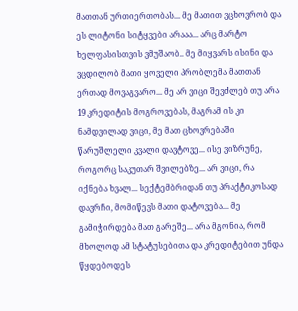მათთან ურთიერთობას... მე მათით ვცხოვრობ და ეს ლიტონი სიტყვები არააა... არც მარტო ხელფასისთვის ვმუშაობ.. მე მიყვარს ისინი და ვცდილობ მათი ყოველი პრობლემა მათთან ერთად მოვაგვარო... მე არ ვიცი შევძლებ თუ არა 19 კრედიტის მოგროვებას, მაგრამ ის კი ნამდვილად ვიცი, მე მათ ცხოვრებაში წარუშლელი კვალი დავტოვე... ისე ვიზრუნე, როგორც საკუთარ შვილებზე... არ ვიცი, რა იქნება ხვალ... სექტემბრიდან თუ პრაქტიკოსად დავრჩი, მომიწევს მათი დატოვება... მე გამიჭირდება მათ გარეშე... არა მგონია, რომ მხოლოდ ამ სტატუსებითა და კრედიტებით უნდა წყდებოდეს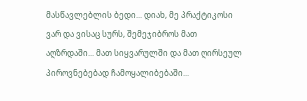მასწავლებლის ბედი... დიახ, მე პრაქტიკოსი ვარ და ვისაც სურს, შემეჯიბროს მათ აღზრდაში... მათ სიყვარულში და მათ ღირსეულ პიროვნებებად ჩამოყალიბებაში...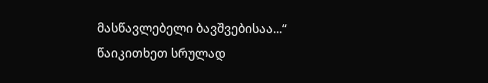მასწავლებელი ბავშვებისაა...“
წაიკითხეთ სრულად